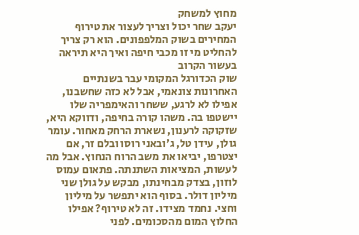מחוץ למשחק
יעקב שחר יכול וצריך לעצור את טירוף המחירים בשוק המלפפונים. הוא רק צריך להחליט מי זו מכבי חיפה ואיך היא תיראה בעשור הקרוב
שוק הכדורגל המקומי עבר בשנתיים האחרונות צונאמי, אבל לא כזה שחשבנו, אפילו לא לרגע, ששחר והאימפריה שלו יישטפו בה. משהו קורה בחיפה, ודווקא היא, שזקוקה לרענון, נשארת הרחק מאחור. עומר גולן, עידן טל, ג'ובאני רוסו ובלם זר, אם יצטרפו, יביאו את משב הרוח הנחוץ. אבל מה לעשות, המציאות השתנתה. פתאום עמוס לוזון, בצדק מבחינתו, מבקש על גולן שני מיליון דולר. בסוף הוא יתפשר על מיליון וחצי. נחמד מצידו. זה לא טירוף? אפילו החלוץ המום מהסכומים. לפני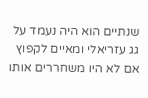שנתיים הוא היה נעמד על גג עזריאלי ומאיים לקפוץ אם לא היו משחררים אותו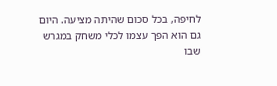לחיפה, בכל סכום שהיתה מציעה. היום גם הוא הפך עצמו לכלי משחק במגרש שבו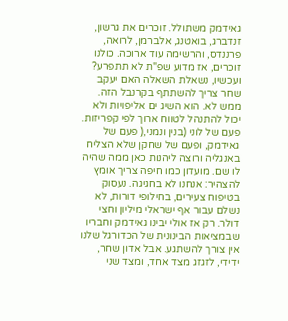גאידמק משתולל. זוכרים את גרשון, זנדברג, בואטנג, אלברמן, לרואה, פרננדס, והרשימה עוד ארוכה. כולנו זוכרים, אז מדוע שפ"ת לא תתפרע?
ועכשיו, נשאלת השאלה האם יעקב שחר צריך להשתתף בקרנבל הזה. ממש לא. הוא השיג ים אליפויות ולא יכול להתנהל לטווח ארוך לפי קפריזות. פעם של לוני (בנין ונמני,( פעם של גאידמק, ופעם של שחקן שלא הצליח באנגליה ורוצה ליהנות כאן ממה שהיה לו שם. מועדון כמו חיפה צריך אומץ להצהיר: אנחנו לא בחגיגה. נעסוק בטיפוח צעירים, בחילופי דורות, לא נשלם עבור אף ישראלי מיליון וחצי דולר. רק אז אולי יבינו גאידמק וחבריו שבמציאות הבינונית של הכדורגל שלנו אין צורך להשתגע. אבל אדון שחר, ידידי, לזגזג מצד אחד, ומצד שני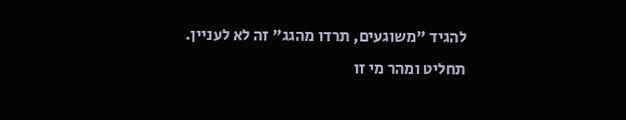להגיד "משוגעים, תרדו מהגג" זה לא לעניין. תחליט ומהר מי זו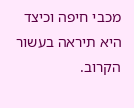מכבי חיפה וכיצד היא תיראה בעשור הקרוב.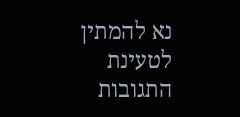נא להמתין לטעינת התגובות